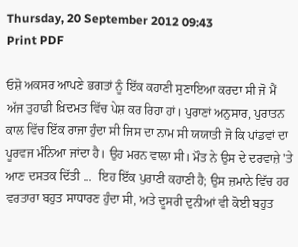Thursday, 20 September 2012 09:43
Print PDF

ਓਸ਼ੋ ਅਕਸਰ ਆਪਣੇ ਭਗਤਾਂ ਨੂੰ ਇੱਕ ਕਹਾਣੀ ਸੁਣਾਇਆ ਕਰਦਾ ਸੀ ਜੋ ਮੈਂ ਅੱਜ ਤੁਹਾਡੀ ਖ਼ਿਦਮਤ ਵਿੱਚ ਪੇਸ਼ ਕਰ ਰਿਹਾ ਹਾਂ। ਪੁਰਾਣਾਂ ਅਨੁਸਾਰ, ਪੁਰਾਤਨ ਕਾਲ ਵਿੱਚ ਇੱਕ ਰਾਜਾ ਹੁੰਦਾ ਸੀ ਜਿਸ ਦਾ ਨਾਮ ਸੀ ਯਯਾਤੀ ਜੋ ਕਿ ਪਾਂਡਵਾਂ ਦਾ ਪੂਰਵਜ ਮੰਨਿਆ ਜਾਂਦਾ ਹੈ। ਉਹ ਮਰਨ ਵਾਲਾ ਸੀ। ਮੌਤ ਨੇ ਉਸ ਦੇ ਦਰਵਾਜ਼ੇ 'ਤੇ ਆਣ ਦਸਤਕ ਦਿੱਤੀ ...  ਇਹ ਇੱਕ ਪੁਰਾਣੀ ਕਹਾਣੀ ਹੈ; ਉਸ ਜ਼ਮਾਨੇ ਵਿੱਚ ਹਰ ਵਰਤਾਰਾ ਬਹੁਤ ਸਾਧਾਰਣ ਹੁੰਦਾ ਸੀ, ਅਤੇ ਦੂਸਰੀ ਦੁਨੀਆਂ ਵੀ ਕੋਈ ਬਹੁਤ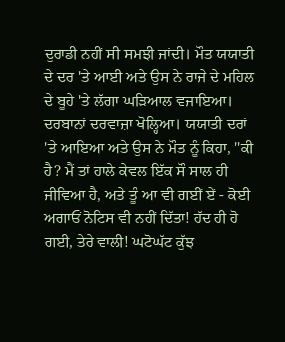ਦੁਰਾਡੀ ਨਹੀਂ ਸੀ ਸਮਝੀ ਜਾਂਦੀ। ਮੌਤ ਯਯਾਤੀ ਦੇ ਦਰ 'ਤੇ ਆਈ ਅਤੇ ਉਸ ਨੇ ਰਾਜੇ ਦੇ ਮਹਿਲ ਦੇ ਬੂਹੇ 'ਤੇ ਲੱਗਾ ਘੜਿਆਲ ਵਜਾਇਆ। ਦਰਬਾਨਾਂ ਦਰਵਾਜ਼ਾ ਖੋਲ੍ਹਿਆ। ਯਯਾਤੀ ਦਰਾਂ 'ਤੇ ਆਇਆ ਅਤੇ ਉਸ ਨੇ ਮੌਤ ਨੂੰ ਕਿਹਾ, ''ਕੀ ਹੈ? ਮੈਂ ਤਾਂ ਹਾਲੇ ਕੇਵਲ ਇੱਕ ਸੌ ਸਾਲ ਹੀ ਜੀਵਿਆ ਹੈ, ਅਤੇ ਤੂੰ ਆ ਵੀ ਗਈਂ ਏਂ - ਕੋਈ ਅਗਾਓਂ ਨੋਟਿਸ ਵੀ ਨਹੀਂ ਦਿੱਤਾ! ਹੱਦ ਹੀ ਹੋ ਗਈ, ਤੇਰੇ ਵਾਲੀ! ਘਟੋਘੱਟ ਕੁੱਝ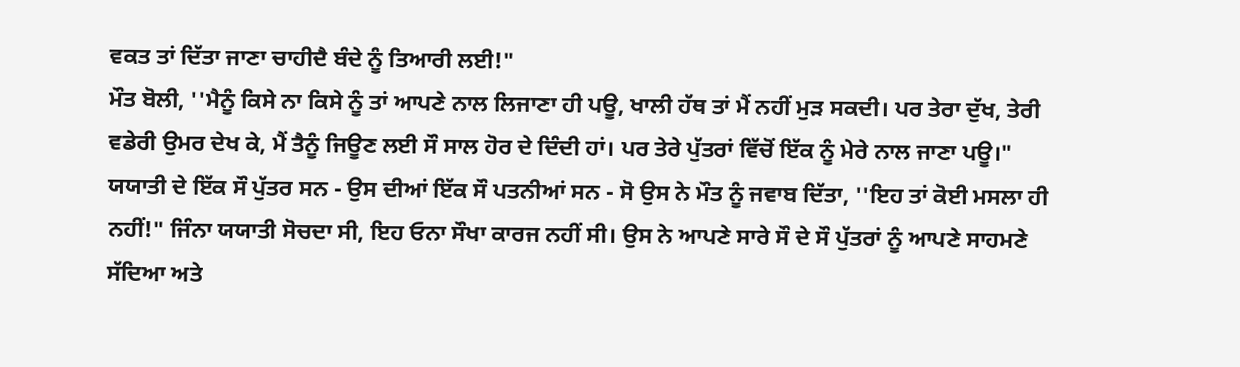ਵਕਤ ਤਾਂ ਦਿੱਤਾ ਜਾਣਾ ਚਾਹੀਦੈ ਬੰਦੇ ਨੂੰ ਤਿਆਰੀ ਲਈ!"
ਮੌਤ ਬੋਲੀ, ''ਮੈਨੂੰ ਕਿਸੇ ਨਾ ਕਿਸੇ ਨੂੰ ਤਾਂ ਆਪਣੇ ਨਾਲ ਲਿਜਾਣਾ ਹੀ ਪਊ, ਖਾਲੀ ਹੱਥ ਤਾਂ ਮੈਂ ਨਹੀਂ ਮੁੜ ਸਕਦੀ। ਪਰ ਤੇਰਾ ਦੁੱਖ, ਤੇਰੀ ਵਡੇਰੀ ਉਮਰ ਦੇਖ ਕੇ, ਮੈਂ ਤੈਨੂੰ ਜਿਊਣ ਲਈ ਸੌ ਸਾਲ ਹੋਰ ਦੇ ਦਿੰਦੀ ਹਾਂ। ਪਰ ਤੇਰੇ ਪੁੱਤਰਾਂ ਵਿੱਚੋਂ ਇੱਕ ਨੂੰ ਮੇਰੇ ਨਾਲ ਜਾਣਾ ਪਊ।" ਯਯਾਤੀ ਦੇ ਇੱਕ ਸੌ ਪੁੱਤਰ ਸਨ - ਉਸ ਦੀਆਂ ਇੱਕ ਸੌ ਪਤਨੀਆਂ ਸਨ - ਸੋ ਉਸ ਨੇ ਮੌਤ ਨੂੰ ਜਵਾਬ ਦਿੱਤਾ, ''ਇਹ ਤਾਂ ਕੋਈ ਮਸਲਾ ਹੀ ਨਹੀਂ!" ਜਿੰਨਾ ਯਯਾਤੀ ਸੋਚਦਾ ਸੀ, ਇਹ ਓਨਾ ਸੌਖਾ ਕਾਰਜ ਨਹੀਂ ਸੀ। ਉਸ ਨੇ ਆਪਣੇ ਸਾਰੇ ਸੌ ਦੇ ਸੌ ਪੁੱਤਰਾਂ ਨੂੰ ਆਪਣੇ ਸਾਹਮਣੇ ਸੱਦਿਆ ਅਤੇ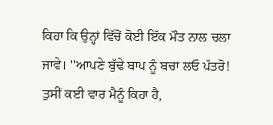ਕਿਹਾ ਕਿ ਉਨ੍ਹਾਂ ਵਿੱਚੋਂ ਕੋਈ ਇੱਕ ਮੌਤ ਨਾਲ ਚਲਾ ਜਾਵੇ। ''ਆਪਣੇ ਬੁੱਢੇ ਬਾਪ ਨੂੰ ਬਚਾ ਲਓ ਪੱਤਰੋ! ਤੁਸੀਂ ਕਈ ਵਾਰ ਮੈਨੂੰ ਕਿਹਾ ਹੈ,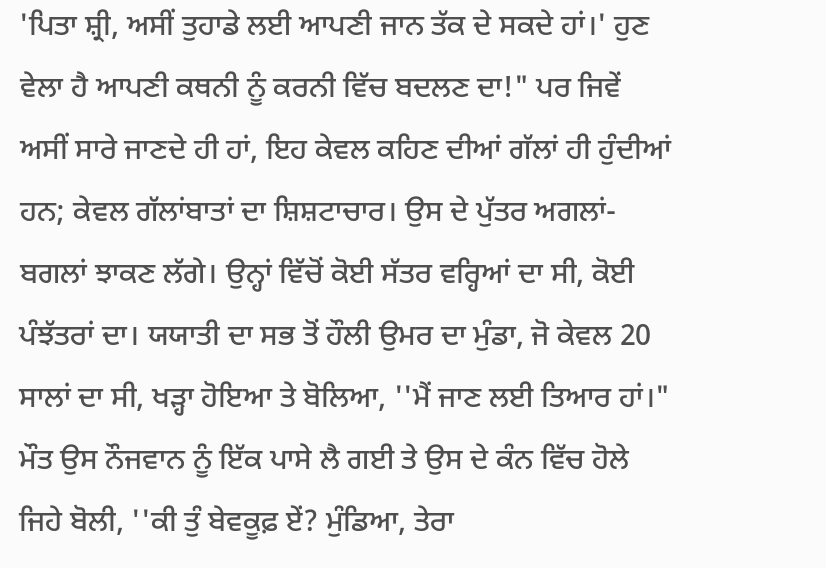'ਪਿਤਾ ਸ਼੍ਰੀ, ਅਸੀਂ ਤੁਹਾਡੇ ਲਈ ਆਪਣੀ ਜਾਨ ਤੱਕ ਦੇ ਸਕਦੇ ਹਾਂ।' ਹੁਣ ਵੇਲਾ ਹੈ ਆਪਣੀ ਕਥਨੀ ਨੂੰ ਕਰਨੀ ਵਿੱਚ ਬਦਲਣ ਦਾ!" ਪਰ ਜਿਵੇਂ ਅਸੀਂ ਸਾਰੇ ਜਾਣਦੇ ਹੀ ਹਾਂ, ਇਹ ਕੇਵਲ ਕਹਿਣ ਦੀਆਂ ਗੱਲਾਂ ਹੀ ਹੁੰਦੀਆਂ ਹਨ; ਕੇਵਲ ਗੱਲਾਂਬਾਤਾਂ ਦਾ ਸ਼ਿਸ਼ਟਾਚਾਰ। ਉਸ ਦੇ ਪੁੱਤਰ ਅਗਲਾਂ-ਬਗਲਾਂ ਝਾਕਣ ਲੱਗੇ। ਉਨ੍ਹਾਂ ਵਿੱਚੋਂ ਕੋਈ ਸੱਤਰ ਵਰ੍ਹਿਆਂ ਦਾ ਸੀ, ਕੋਈ ਪੰਝੱਤਰਾਂ ਦਾ। ਯਯਾਤੀ ਦਾ ਸਭ ਤੋਂ ਹੌਲੀ ਉਮਰ ਦਾ ਮੁੰਡਾ, ਜੋ ਕੇਵਲ 20 ਸਾਲਾਂ ਦਾ ਸੀ, ਖੜ੍ਹਾ ਹੋਇਆ ਤੇ ਬੋਲਿਆ, ''ਮੈਂ ਜਾਣ ਲਈ ਤਿਆਰ ਹਾਂ।" ਮੌਤ ਉਸ ਨੌਜਵਾਨ ਨੂੰ ਇੱਕ ਪਾਸੇ ਲੈ ਗਈ ਤੇ ਉਸ ਦੇ ਕੰਨ ਵਿੱਚ ਹੋਲੇ ਜਿਹੇ ਬੋਲੀ, ''ਕੀ ਤੁੰ ਬੇਵਕੂਫ਼ ਏਂ? ਮੁੰਡਿਆ, ਤੇਰਾ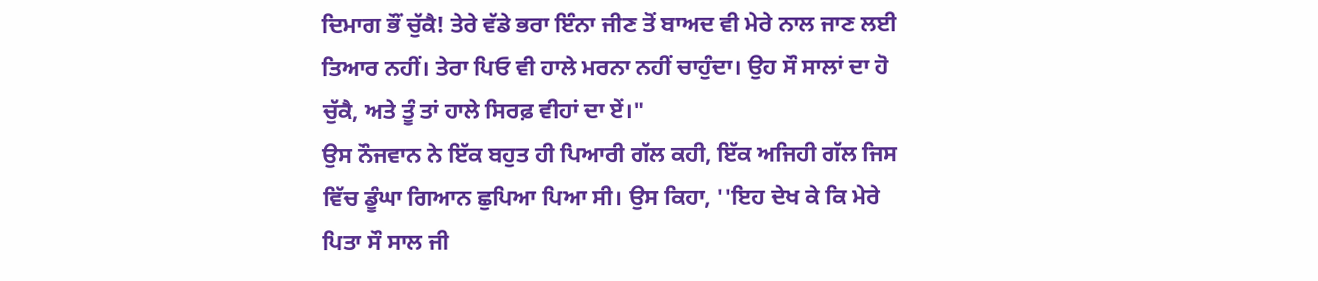ਦਿਮਾਗ ਭੌਂ ਚੁੱਕੈ! ਤੇਰੇ ਵੱਡੇ ਭਰਾ ਇੰਨਾ ਜੀਣ ਤੋਂ ਬਾਅਦ ਵੀ ਮੇਰੇ ਨਾਲ ਜਾਣ ਲਈ ਤਿਆਰ ਨਹੀਂ। ਤੇਰਾ ਪਿਓ ਵੀ ਹਾਲੇ ਮਰਨਾ ਨਹੀਂ ਚਾਹੁੰਦਾ। ਉਹ ਸੌ ਸਾਲਾਂ ਦਾ ਹੋ ਚੁੱਕੈ, ਅਤੇ ਤੂੰ ਤਾਂ ਹਾਲੇ ਸਿਰਫ਼ ਵੀਹਾਂ ਦਾ ਏਂ।"
ਉਸ ਨੌਜਵਾਨ ਨੇ ਇੱਕ ਬਹੁਤ ਹੀ ਪਿਆਰੀ ਗੱਲ ਕਹੀ, ਇੱਕ ਅਜਿਹੀ ਗੱਲ ਜਿਸ ਵਿੱਚ ਡੂੰਘਾ ਗਿਆਨ ਛੁਪਿਆ ਪਿਆ ਸੀ। ਉਸ ਕਿਹਾ, ''ਇਹ ਦੇਖ ਕੇ ਕਿ ਮੇਰੇ ਪਿਤਾ ਸੌ ਸਾਲ ਜੀ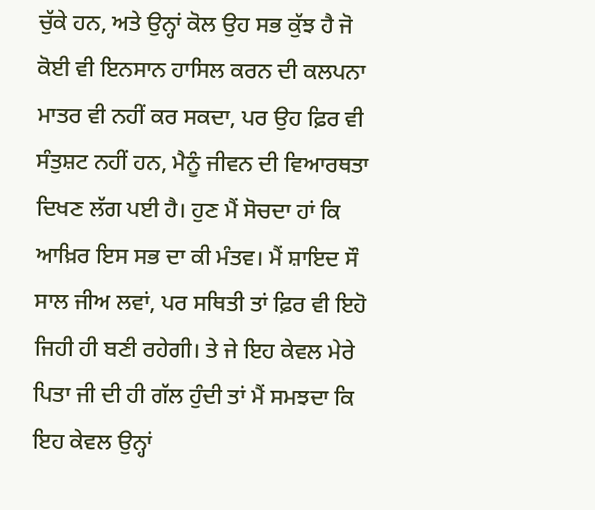ਚੁੱਕੇ ਹਨ, ਅਤੇ ਉਨ੍ਹਾਂ ਕੋਲ ਉਹ ਸਭ ਕੁੱਝ ਹੈ ਜੋ ਕੋਈ ਵੀ ਇਨਸਾਨ ਹਾਸਿਲ ਕਰਨ ਦੀ ਕਲਪਨਾ ਮਾਤਰ ਵੀ ਨਹੀਂ ਕਰ ਸਕਦਾ, ਪਰ ਉਹ ਫ਼ਿਰ ਵੀ ਸੰਤੁਸ਼ਟ ਨਹੀਂ ਹਨ, ਮੈਨੂੰ ਜੀਵਨ ਦੀ ਵਿਆਰਥਤਾ ਦਿਖਣ ਲੱਗ ਪਈ ਹੈ। ਹੁਣ ਮੈਂ ਸੋਚਦਾ ਹਾਂ ਕਿ ਆਖ਼ਿਰ ਇਸ ਸਭ ਦਾ ਕੀ ਮੰਤਵ। ਮੈਂ ਸ਼ਾਇਦ ਸੌ ਸਾਲ ਜੀਅ ਲਵਾਂ, ਪਰ ਸਥਿਤੀ ਤਾਂ ਫ਼ਿਰ ਵੀ ਇਹੋ ਜਿਹੀ ਹੀ ਬਣੀ ਰਹੇਗੀ। ਤੇ ਜੇ ਇਹ ਕੇਵਲ ਮੇਰੇ ਪਿਤਾ ਜੀ ਦੀ ਹੀ ਗੱਲ ਹੁੰਦੀ ਤਾਂ ਮੈਂ ਸਮਝਦਾ ਕਿ ਇਹ ਕੇਵਲ ਉਨ੍ਹਾਂ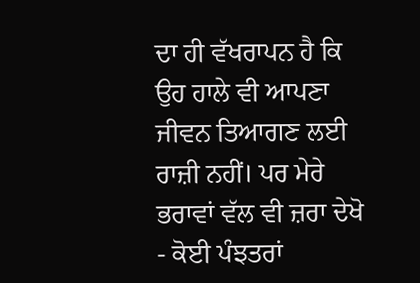ਦਾ ਹੀ ਵੱਖਰਾਪਨ ਹੈ ਕਿ ਉਹ ਹਾਲੇ ਵੀ ਆਪਣਾ ਜੀਵਨ ਤਿਆਗਣ ਲਈ ਰਾਜ਼ੀ ਨਹੀਂ। ਪਰ ਮੇਰੇ ਭਰਾਵਾਂ ਵੱਲ ਵੀ ਜ਼ਰਾ ਦੇਖੋ - ਕੋਈ ਪੰਝਤਰਾਂ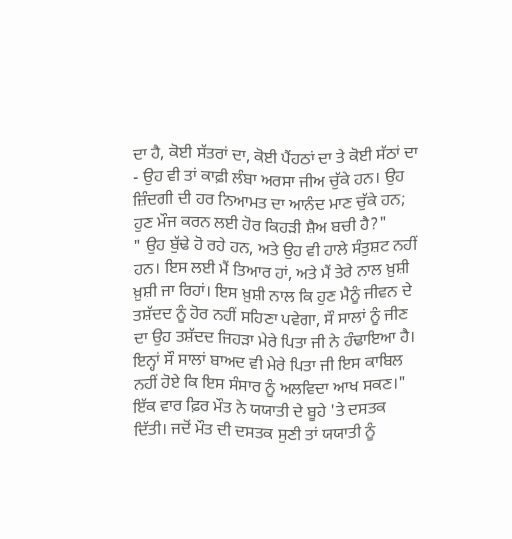ਦਾ ਹੈ, ਕੋਈ ਸੱਤਰਾਂ ਦਾ, ਕੋਈ ਪੈਂਹਠਾਂ ਦਾ ਤੇ ਕੋਈ ਸੱਠਾਂ ਦਾ - ਉਹ ਵੀ ਤਾਂ ਕਾਫ਼ੀ ਲੰਬਾ ਅਰਸਾ ਜੀਅ ਚੁੱਕੇ ਹਨ। ਉਹ ਜ਼ਿੰਦਗੀ ਦੀ ਹਰ ਨਿਆਮਤ ਦਾ ਆਨੰਦ ਮਾਣ ਚੁੱਕੇ ਹਨ; ਹੁਣ ਮੌਜ ਕਰਨ ਲਈ ਹੋਰ ਕਿਹੜੀ ਸ਼ੈਅ ਬਚੀ ਹੈ?"
" ਉਹ ਬੁੱਢੇ ਹੋ ਰਹੇ ਹਨ, ਅਤੇ ਉਹ ਵੀ ਹਾਲੇ ਸੰਤੁਸ਼ਟ ਨਹੀਂ ਹਨ। ਇਸ ਲਈ ਮੈਂ ਤਿਆਰ ਹਾਂ, ਅਤੇ ਮੈਂ ਤੇਰੇ ਨਾਲ ਖ਼ੁਸ਼ੀ ਖ਼ੁਸ਼ੀ ਜਾ ਰਿਹਾਂ। ਇਸ ਖ਼ੁਸ਼ੀ ਨਾਲ ਕਿ ਹੁਣ ਮੈਨੂੰ ਜੀਵਨ ਦੇ ਤਸ਼ੱਦਦ ਨੂੰ ਹੋਰ ਨਹੀਂ ਸਹਿਣਾ ਪਵੇਗਾ, ਸੌ ਸਾਲਾਂ ਨੂੰ ਜੀਣ ਦਾ ਉਹ ਤਸ਼ੱਦਦ ਜਿਹੜਾ ਮੇਰੇ ਪਿਤਾ ਜੀ ਨੇ ਹੰਢਾਇਆ ਹੈ। ਇਨ੍ਹਾਂ ਸੌ ਸਾਲਾਂ ਬਾਅਦ ਵੀ ਮੇਰੇ ਪਿਤਾ ਜੀ ਇਸ ਕਾਬਿਲ ਨਹੀਂ ਹੋਏ ਕਿ ਇਸ ਸੰਸਾਰ ਨੂੰ ਅਲਵਿਦਾ ਆਖ ਸਕਣ।"
ਇੱਕ ਵਾਰ ਫ਼ਿਰ ਮੌਤ ਨੇ ਯਯਾਤੀ ਦੇ ਬੂਹੇ 'ਤੇ ਦਸਤਕ ਦਿੱਤੀ। ਜਦੋਂ ਮੌਤ ਦੀ ਦਸਤਕ ਸੁਣੀ ਤਾਂ ਯਯਾਤੀ ਨੂੰ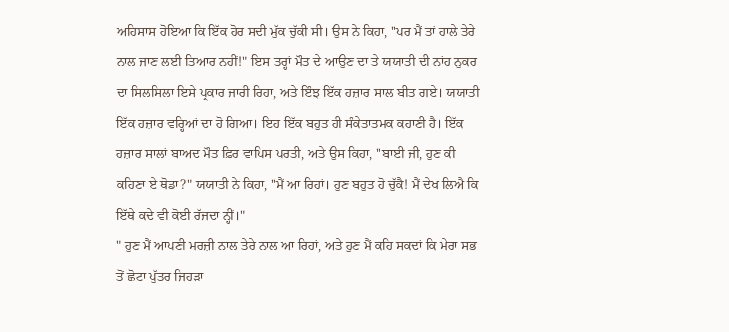ਅਹਿਸਾਸ ਹੋਇਆ ਕਿ ਇੱਕ ਹੋਰ ਸਦੀ ਮੁੱਕ ਚੁੱਕੀ ਸੀ। ਉਸ ਨੇ ਕਿਹਾ, ''ਪਰ ਮੈਂ ਤਾਂ ਹਾਲੇ ਤੇਰੇ ਨਾਲ ਜਾਣ ਲਈ ਤਿਆਰ ਨਹੀਂ!" ਇਸ ਤਰ੍ਹਾਂ ਮੌਤ ਦੇ ਆਉਣ ਦਾ ਤੇ ਯਯਾਤੀ ਦੀ ਨਾਂਹ ਨੁਕਰ ਦਾ ਸਿਲਸਿਲਾ ਇਸੇ ਪ੍ਰਕਾਰ ਜਾਰੀ ਰਿਹਾ, ਅਤੇ ਇੰਝ ਇੱਕ ਹਜ਼ਾਰ ਸਾਲ ਬੀਤ ਗਏ। ਯਯਾਤੀ ਇੱਕ ਹਜ਼ਾਰ ਵਰ੍ਹਿਆਂ ਦਾ ਹੋ ਗਿਆ। ਇਹ ਇੱਕ ਬਹੁਤ ਹੀ ਸੰਕੇਤਾਤਮਕ ਕਹਾਣੀ ਹੈ। ਇੱਕ ਹਜ਼ਾਰ ਸਾਲਾਂ ਬਾਅਦ ਮੌਤ ਫ਼ਿਰ ਵਾਪਿਸ ਪਰਤੀ, ਅਤੇ ਉਸ ਕਿਹਾ, ''ਬਾਈ ਜੀ, ਹੁਣ ਕੀ ਕਹਿਣਾ ਏ ਥੋਡਾ?" ਯਯਾਤੀ ਨੇ ਕਿਹਾ, ''ਮੈਂ ਆ ਰਿਹਾਂ। ਹੁਣ ਬਹੁਤ ਹੋ ਚੁੱਕੈ! ਮੈਂ ਦੇਖ ਲਿਐ ਕਿ ਇੱਥੇ ਕਦੇ ਵੀ ਕੋਈ ਰੱਜਦਾ ਨ੍ਹੀਂ।"
" ਹੁਣ ਮੈਂ ਆਪਣੀ ਮਰਜ਼ੀ ਨਾਲ ਤੇਰੇ ਨਾਲ ਆ ਰਿਹਾਂ, ਅਤੇ ਹੁਣ ਮੈਂ ਕਹਿ ਸਕਦਾਂ ਕਿ ਮੇਰਾ ਸਭ ਤੋਂ ਛੋਟਾ ਪੁੱਤਰ ਜਿਹੜਾ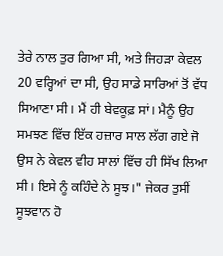ਤੇਰੇ ਨਾਲ ਤੁਰ ਗਿਆ ਸੀ, ਅਤੇ ਜਿਹੜਾ ਕੇਵਲ 20 ਵਰ੍ਹਿਆਂ ਦਾ ਸੀ, ਉਹ ਸਾਡੇ ਸਾਰਿਆਂ ਤੋਂ ਵੱਧ ਸਿਆਣਾ ਸੀ। ਮੈਂ ਹੀ ਬੇਵਕੂਫ਼ ਸਾਂ। ਮੈਨੂੰ ਉਹ ਸਮਝਣ ਵਿੱਚ ਇੱਕ ਹਜ਼ਾਰ ਸਾਲ ਲੱਗ ਗਏ ਜੋ ਉਸ ਨੇ ਕੇਵਲ ਵੀਹ ਸਾਲਾਂ ਵਿੱਚ ਹੀ ਸਿੱਖ ਲਿਆ ਸੀ। ਇਸੇ ਨੂੰ ਕਹਿੰਦੇ ਨੇ ਸੂਝ।" ਜੇਕਰ ਤੁਸੀਂ ਸੂਝਵਾਨ ਹੋ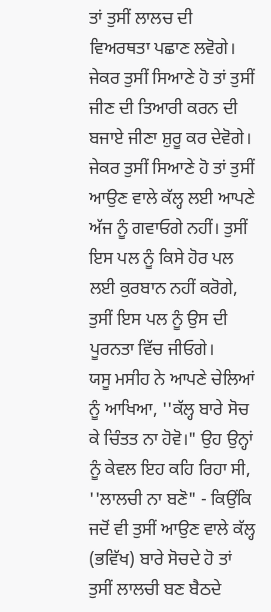ਤਾਂ ਤੁਸੀਂ ਲਾਲਚ ਦੀ ਵਿਅਰਥਤਾ ਪਛਾਣ ਲਵੋਗੇ। ਜੇਕਰ ਤੁਸੀਂ ਸਿਆਣੇ ਹੋ ਤਾਂ ਤੁਸੀਂ ਜੀਣ ਦੀ ਤਿਆਰੀ ਕਰਨ ਦੀ ਬਜਾਏ ਜੀਣਾ ਸ਼ੁਰੂ ਕਰ ਦੇਵੋਗੇ। ਜੇਕਰ ਤੁਸੀਂ ਸਿਆਣੇ ਹੋ ਤਾਂ ਤੁਸੀਂ ਆਉਣ ਵਾਲੇ ਕੱਲ੍ਹ ਲਈ ਆਪਣੇ ਅੱਜ ਨੂੰ ਗਵਾਓਗੇ ਨਹੀਂ। ਤੁਸੀਂ ਇਸ ਪਲ ਨੂੰ ਕਿਸੇ ਹੋਰ ਪਲ ਲਈ ਕੁਰਬਾਨ ਨਹੀਂ ਕਰੋਗੇ, ਤੁਸੀਂ ਇਸ ਪਲ ਨੂੰ ਉਸ ਦੀ ਪੂਰਨਤਾ ਵਿੱਚ ਜੀਓਗੇ।
ਯਸੂ ਮਸੀਹ ਨੇ ਆਪਣੇ ਚੇਲਿਆਂ ਨੂੰ ਆਖਿਆ, ''ਕੱਲ੍ਹ ਬਾਰੇ ਸੋਚ ਕੇ ਚਿੰਤਤ ਨਾ ਹੋਵੋ।" ਉਹ ਉਨ੍ਹਾਂ ਨੂੰ ਕੇਵਲ ਇਹ ਕਹਿ ਰਿਹਾ ਸੀ, ''ਲਾਲਚੀ ਨਾ ਬਣੋ" - ਕਿਉਂਕਿ ਜਦੋਂ ਵੀ ਤੁਸੀਂ ਆਉਣ ਵਾਲੇ ਕੱਲ੍ਹ (ਭਵਿੱਖ) ਬਾਰੇ ਸੋਚਦੇ ਹੋ ਤਾਂ ਤੁਸੀਂ ਲਾਲਚੀ ਬਣ ਬੈਠਦੇ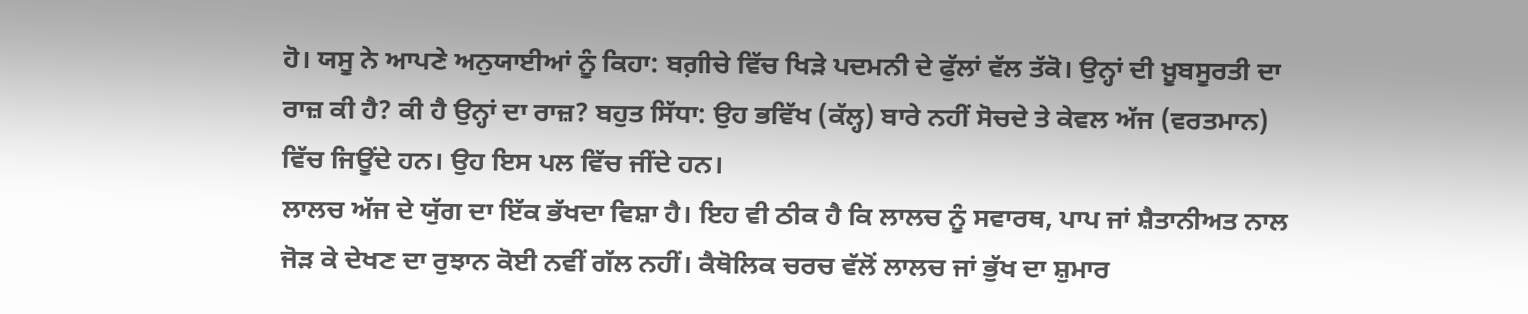ਹੋ। ਯਸੂ ਨੇ ਆਪਣੇ ਅਨੁਯਾਈਆਂ ਨੂੰ ਕਿਹਾ: ਬਗ਼ੀਚੇ ਵਿੱਚ ਖਿੜੇ ਪਦਮਨੀ ਦੇ ਫੁੱਲਾਂ ਵੱਲ ਤੱਕੋ। ਉਨ੍ਹਾਂ ਦੀ ਖ਼ੂਬਸੂਰਤੀ ਦਾ ਰਾਜ਼ ਕੀ ਹੈ? ਕੀ ਹੈ ਉਨ੍ਹਾਂ ਦਾ ਰਾਜ਼? ਬਹੁਤ ਸਿੱਧਾ: ਉਹ ਭਵਿੱਖ (ਕੱਲ੍ਹ) ਬਾਰੇ ਨਹੀਂ ਸੋਚਦੇ ਤੇ ਕੇਵਲ ਅੱਜ (ਵਰਤਮਾਨ) ਵਿੱਚ ਜਿਊਂਦੇ ਹਨ। ਉਹ ਇਸ ਪਲ ਵਿੱਚ ਜੀਂਦੇ ਹਨ।
ਲਾਲਚ ਅੱਜ ਦੇ ਯੁੱਗ ਦਾ ਇੱਕ ਭੱਖਦਾ ਵਿਸ਼ਾ ਹੈ। ਇਹ ਵੀ ਠੀਕ ਹੈ ਕਿ ਲਾਲਚ ਨੂੰ ਸਵਾਰਥ, ਪਾਪ ਜਾਂ ਸ਼ੈਤਾਨੀਅਤ ਨਾਲ ਜੋੜ ਕੇ ਦੇਖਣ ਦਾ ਰੁਝਾਨ ਕੋਈ ਨਵੀਂ ਗੱਲ ਨਹੀਂ। ਕੈਥੋਲਿਕ ਚਰਚ ਵੱਲੋਂ ਲਾਲਚ ਜਾਂ ਭੁੱਖ ਦਾ ਸ਼ੁਮਾਰ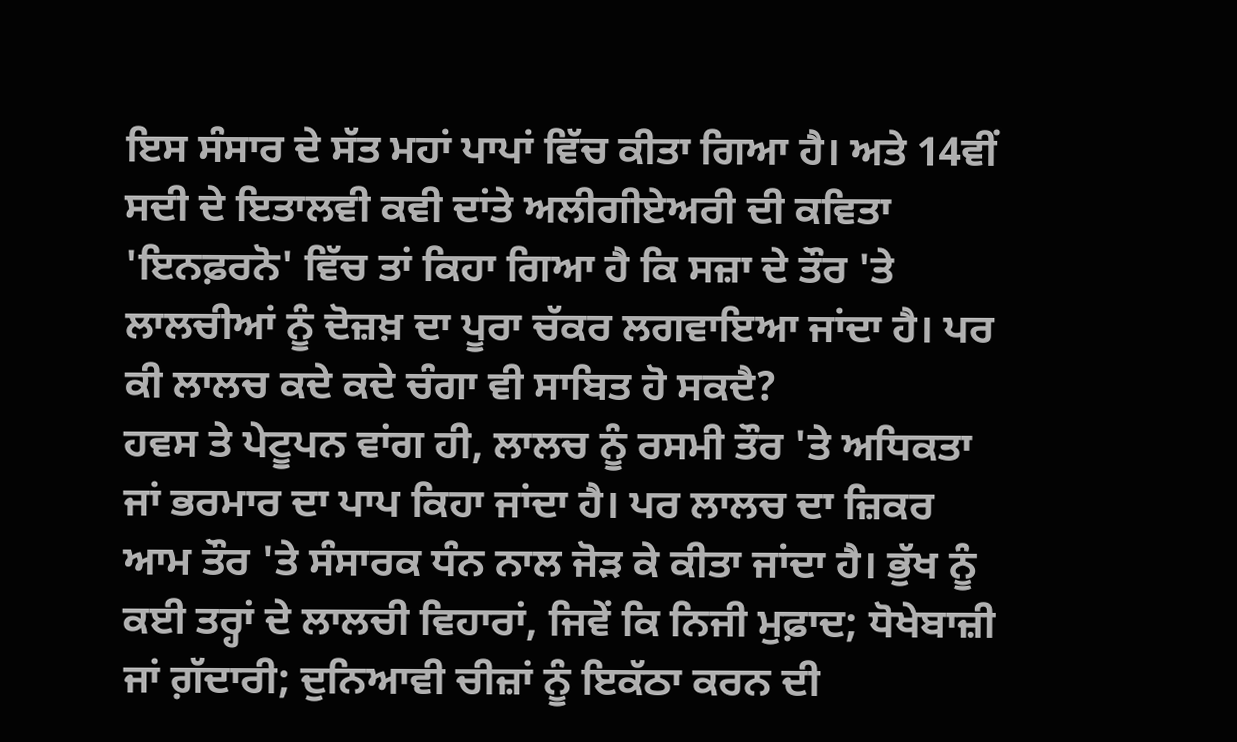ਇਸ ਸੰਸਾਰ ਦੇ ਸੱਤ ਮਹਾਂ ਪਾਪਾਂ ਵਿੱਚ ਕੀਤਾ ਗਿਆ ਹੈ। ਅਤੇ 14ਵੀਂ ਸਦੀ ਦੇ ਇਤਾਲਵੀ ਕਵੀ ਦਾਂਤੇ ਅਲੀਗੀਏਅਰੀ ਦੀ ਕਵਿਤਾ 'ਇਨਫ਼ਰਨੋ' ਵਿੱਚ ਤਾਂ ਕਿਹਾ ਗਿਆ ਹੈ ਕਿ ਸਜ਼ਾ ਦੇ ਤੌਰ 'ਤੇ ਲਾਲਚੀਆਂ ਨੂੰ ਦੋਜ਼ਖ਼ ਦਾ ਪੂਰਾ ਚੱਕਰ ਲਗਵਾਇਆ ਜਾਂਦਾ ਹੈ। ਪਰ ਕੀ ਲਾਲਚ ਕਦੇ ਕਦੇ ਚੰਗਾ ਵੀ ਸਾਬਿਤ ਹੋ ਸਕਦੈ?
ਹਵਸ ਤੇ ਪੇਟੂਪਨ ਵਾਂਗ ਹੀ, ਲਾਲਚ ਨੂੰ ਰਸਮੀ ਤੌਰ 'ਤੇ ਅਧਿਕਤਾ ਜਾਂ ਭਰਮਾਰ ਦਾ ਪਾਪ ਕਿਹਾ ਜਾਂਦਾ ਹੈ। ਪਰ ਲਾਲਚ ਦਾ ਜ਼ਿਕਰ ਆਮ ਤੌਰ 'ਤੇ ਸੰਸਾਰਕ ਧੰਨ ਨਾਲ ਜੋੜ ਕੇ ਕੀਤਾ ਜਾਂਦਾ ਹੈ। ਭੁੱਖ ਨੂੰ ਕਈ ਤਰ੍ਹਾਂ ਦੇ ਲਾਲਚੀ ਵਿਹਾਰਾਂ, ਜਿਵੇਂ ਕਿ ਨਿਜੀ ਮੁਫ਼ਾਦ; ਧੋਖੇਬਾਜ਼ੀ ਜਾਂ ਗ਼ੱਦਾਰੀ; ਦੁਨਿਆਵੀ ਚੀਜ਼ਾਂ ਨੂੰ ਇਕੱਠਾ ਕਰਨ ਦੀ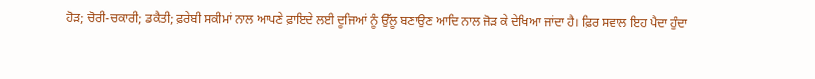ਹੋੜ; ਚੋਰੀ-ਚਕਾਰੀ; ਡਕੈਤੀ; ਫ਼ਰੇਬੀ ਸਕੀਮਾਂ ਨਾਲ ਆਪਣੇ ਫ਼ਾਇਦੇ ਲਈ ਦੂਜਿਆਂ ਨੂੰ ਉੱਲੂ ਬਣਾਉਣ ਆਦਿ ਨਾਲ ਜੋੜ ਕੇ ਦੇਖਿਆ ਜਾਂਦਾ ਹੈ। ਫ਼ਿਰ ਸਵਾਲ ਇਹ ਪੈਦਾ ਹੁੰਦਾ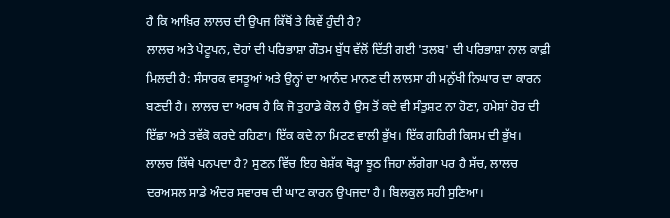ਹੈ ਕਿ ਆਖ਼ਿਰ ਲਾਲਚ ਦੀ ਉਪਜ ਕਿੱਥੋਂ ਤੇ ਕਿਵੇਂ ਹੁੰਦੀ ਹੈ?
ਲਾਲਚ ਅਤੇ ਪੇਟੂਪਨ, ਦੋਹਾਂ ਦੀ ਪਰਿਭਾਸ਼ਾ ਗੌਤਮ ਬੁੱਧ ਵੱਲੋਂ ਦਿੱਤੀ ਗਈ 'ਤਲਬ' ਦੀ ਪਰਿਭਾਸ਼ਾ ਨਾਲ ਕਾਫ਼ੀ ਮਿਲਦੀ ਹੈ: ਸੰਸਾਰਕ ਵਸਤੂਆਂ ਅਤੇ ਉਨ੍ਹਾਂ ਦਾ ਆਨੰਦ ਮਾਨਣ ਦੀ ਲਾਲਸਾ ਹੀ ਮਨੁੱਖੀ ਨਿਘਾਰ ਦਾ ਕਾਰਨ ਬਣਦੀ ਹੈ। ਲਾਲਚ ਦਾ ਅਰਥ ਹੈ ਕਿ ਜੋ ਤੁਹਾਡੇ ਕੋਲ ਹੈ ਉਸ ਤੋਂ ਕਦੇ ਵੀ ਸੰਤੁਸ਼ਟ ਨਾ ਹੋਣਾ, ਹਮੇਸ਼ਾਂ ਹੋਰ ਦੀ ਇੱਛਾ ਅਤੇ ਤਵੱਕੋ ਕਰਦੇ ਰਹਿਣਾ। ਇੱਕ ਕਦੇ ਨਾ ਮਿਟਣ ਵਾਲੀ ਭੁੱਖ। ਇੱਕ ਗਹਿਰੀ ਕਿਸਮ ਦੀ ਭੁੱਖ। ਲਾਲਚ ਕਿੱਥੇ ਪਨਪਦਾ ਹੈ? ਸੁਣਨ ਵਿੱਚ ਇਹ ਬੇਸ਼ੱਕ ਥੋੜ੍ਹਾ ਝੂਠ ਜਿਹਾ ਲੱਗੇਗਾ ਪਰ ਹੈ ਸੱਚ, ਲਾਲਚ ਦਰਅਸਲ ਸਾਡੇ ਅੰਦਰ ਸਵਾਰਥ ਦੀ ਘਾਟ ਕਾਰਨ ਉਪਜਦਾ ਹੈ। ਬਿਲਕੁਲ ਸਹੀ ਸੁਣਿਆ।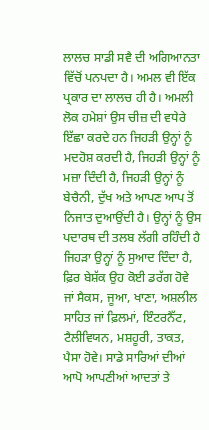ਲਾਲਚ ਸਾਡੀ ਸਵੈ ਦੀ ਅਗਿਆਨਤਾ ਵਿੱਚੋਂ ਪਨਪਦਾ ਹੈ। ਅਮਲ ਵੀ ਇੱਕ ਪ੍ਰਕਾਰ ਦਾ ਲਾਲਚ ਹੀ ਹੈ। ਅਮਲੀ ਲੋਕ ਹਮੇਸ਼ਾਂ ਉਸ ਚੀਜ਼ ਦੀ ਵਧੇਰੇ ਇੱਛਾ ਕਰਦੇ ਹਨ ਜਿਹੜੀ ਉਨ੍ਹਾਂ ਨੂੰ ਮਦਹੋਸ਼ ਕਰਦੀ ਹੈ, ਜਿਹੜੀ ਉਨ੍ਹਾਂ ਨੂੰ ਮਜ਼ਾ ਦਿੰਦੀ ਹੈ, ਜਿਹੜੀ ਉਨ੍ਹਾਂ ਨੂੰ ਬੇਚੈਨੀ, ਦੁੱਖ ਅਤੇ ਆਪਣ ਆਪ ਤੋਂ ਨਿਜਾਤ ਦੁਆਉਂਦੀ ਹੈ। ਉਨ੍ਹਾਂ ਨੂੰ ਉਸ ਪਦਾਰਥ ਦੀ ਤਲਬ ਲੱਗੀ ਰਹਿੰਦੀ ਹੈ ਜਿਹੜਾ ਉਨ੍ਹਾਂ ਨੂੰ ਸੁਆਦ ਦਿੰਦਾ ਹੈ, ਫ਼ਿਰ ਬੇਸ਼ੱਕ ਉਹ ਕੋਈ ਡਰੱਗ ਹੋਵੇ ਜਾਂ ਸੈਕਸ, ਜੂਆ, ਖਾਣਾ, ਅਸ਼ਲੀਲ ਸਾਹਿਤ ਜਾਂ ਫ਼ਿਲਮਾਂ, ਇੰਟਰਨੈੱਟ, ਟੈਲੀਵਿਯਨ, ਮਸ਼ਹੂਰੀ, ਤਾਕਤ, ਪੈਸਾ ਹੋਵੇ। ਸਾਡੇ ਸਾਰਿਆਂ ਦੀਆਂ ਆਪੋ ਆਪਣੀਆਂ ਆਦਤਾਂ ਤੇ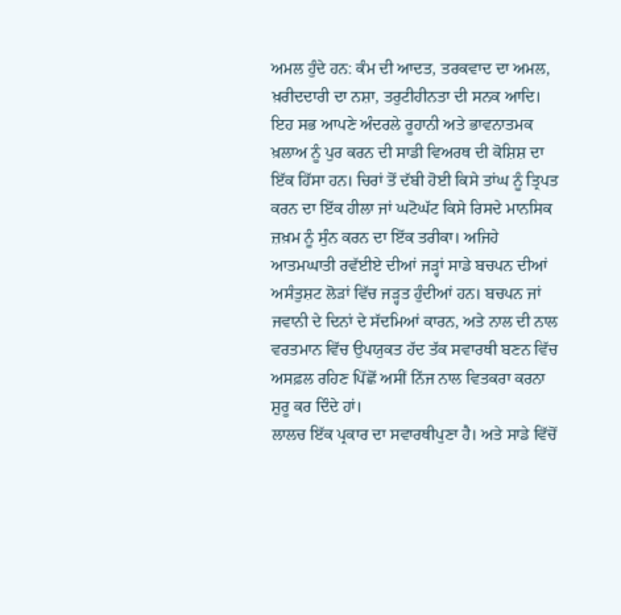ਅਮਲ ਹੁੰਦੇ ਹਨ: ਕੰਮ ਦੀ ਆਦਤ, ਤਰਕਵਾਦ ਦਾ ਅਮਲ, ਖ਼ਰੀਦਦਾਰੀ ਦਾ ਨਸ਼ਾ, ਤਰੁਟੀਹੀਨਤਾ ਦੀ ਸਨਕ ਆਦਿ। ਇਹ ਸਭ ਆਪਣੇ ਅੰਦਰਲੇ ਰੂਹਾਨੀ ਅਤੇ ਭਾਵਨਾਤਮਕ ਖ਼ਲਾਅ ਨੂੰ ਪੁਰ ਕਰਨ ਦੀ ਸਾਡੀ ਵਿਅਰਥ ਦੀ ਕੋਸ਼ਿਸ਼ ਦਾ ਇੱਕ ਹਿੱਸਾ ਹਨ। ਚਿਰਾਂ ਤੋਂ ਦੱਬੀ ਹੋਈ ਕਿਸੇ ਤਾਂਘ ਨੂੰ ਤ੍ਰਿਪਤ ਕਰਨ ਦਾ ਇੱਕ ਹੀਲਾ ਜਾਂ ਘਟੋਘੱਟ ਕਿਸੇ ਰਿਸਦੇ ਮਾਨਸਿਕ ਜ਼ਖ਼ਮ ਨੂੰ ਸੁੰਨ ਕਰਨ ਦਾ ਇੱਕ ਤਰੀਕਾ। ਅਜਿਹੇ ਆਤਮਘਾਤੀ ਰਵੱਈਏ ਦੀਆਂ ਜੜ੍ਹਾਂ ਸਾਡੇ ਬਚਪਨ ਦੀਆਂ ਅਸੰਤੁਸ਼ਟ ਲੋੜਾਂ ਵਿੱਚ ਜੜ੍ਹਤ ਹੁੰਦੀਆਂ ਹਨ। ਬਚਪਨ ਜਾਂ ਜਵਾਨੀ ਦੇ ਦਿਨਾਂ ਦੇ ਸੱਦਮਿਆਂ ਕਾਰਨ, ਅਤੇ ਨਾਲ ਦੀ ਨਾਲ ਵਰਤਮਾਨ ਵਿੱਚ ਉਪਯੁਕਤ ਹੱਦ ਤੱਕ ਸਵਾਰਥੀ ਬਣਨ ਵਿੱਚ ਅਸਫ਼ਲ ਰਹਿਣ ਪਿੱਛੋਂ ਅਸੀਂ ਨਿੱਜ ਨਾਲ ਵਿਤਕਰਾ ਕਰਨਾ ਸ਼ੁਰੂ ਕਰ ਦਿੰਦੇ ਹਾਂ।
ਲਾਲਚ ਇੱਕ ਪ੍ਰਕਾਰ ਦਾ ਸਵਾਰਥੀਪੁਣਾ ਹੈ। ਅਤੇ ਸਾਡੇ ਵਿੱਚੋਂ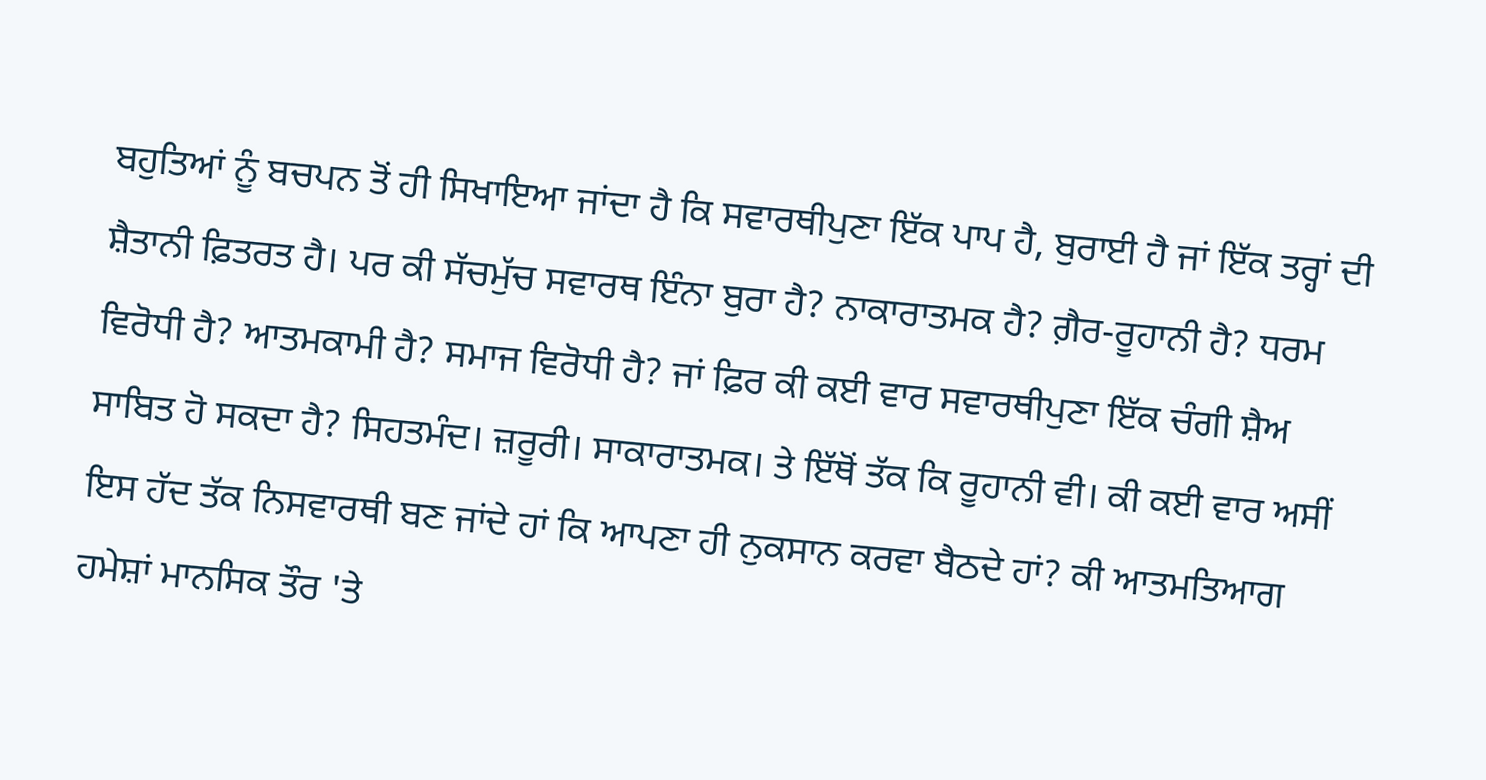ਬਹੁਤਿਆਂ ਨੂੰ ਬਚਪਨ ਤੋਂ ਹੀ ਸਿਖਾਇਆ ਜਾਂਦਾ ਹੈ ਕਿ ਸਵਾਰਥੀਪੁਣਾ ਇੱਕ ਪਾਪ ਹੈ, ਬੁਰਾਈ ਹੈ ਜਾਂ ਇੱਕ ਤਰ੍ਹਾਂ ਦੀ ਸ਼ੈਤਾਨੀ ਫ਼ਿਤਰਤ ਹੈ। ਪਰ ਕੀ ਸੱਚਮੁੱਚ ਸਵਾਰਥ ਇੰਨਾ ਬੁਰਾ ਹੈ? ਨਾਕਾਰਾਤਮਕ ਹੈ? ਗ਼ੈਰ-ਰੂਹਾਨੀ ਹੈ? ਧਰਮ ਵਿਰੋਧੀ ਹੈ? ਆਤਮਕਾਮੀ ਹੈ? ਸਮਾਜ ਵਿਰੋਧੀ ਹੈ? ਜਾਂ ਫ਼ਿਰ ਕੀ ਕਈ ਵਾਰ ਸਵਾਰਥੀਪੁਣਾ ਇੱਕ ਚੰਗੀ ਸ਼ੈਅ ਸਾਬਿਤ ਹੋ ਸਕਦਾ ਹੈ? ਸਿਹਤਮੰਦ। ਜ਼ਰੂਰੀ। ਸਾਕਾਰਾਤਮਕ। ਤੇ ਇੱਥੋਂ ਤੱਕ ਕਿ ਰੂਹਾਨੀ ਵੀ। ਕੀ ਕਈ ਵਾਰ ਅਸੀਂ ਇਸ ਹੱਦ ਤੱਕ ਨਿਸਵਾਰਥੀ ਬਣ ਜਾਂਦੇ ਹਾਂ ਕਿ ਆਪਣਾ ਹੀ ਨੁਕਸਾਨ ਕਰਵਾ ਬੈਠਦੇ ਹਾਂ? ਕੀ ਆਤਮਤਿਆਗ ਹਮੇਸ਼ਾਂ ਮਾਨਸਿਕ ਤੌਰ 'ਤੇ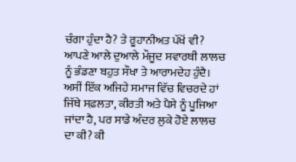ਚੰਗਾ ਹੁੰਦਾ ਹੈ? ਤੇ ਰੂਹਾਨੀਅਤ ਪੱਖੋਂ ਵੀ?
ਆਪਣੇ ਆਲੇ ਦੁਆਲੇ ਮੌਜੂਦ ਸਵਾਰਥੀ ਲਾਲਚ ਨੂੰ ਭੰਡਣਾ ਬਹੁਤ ਸੌਖਾ ਤੇ ਆਰਾਮਦੇਹ ਹੁੰਦੈ। ਅਸੀਂ ਇੱਕ ਅਜਿਹੇ ਸਮਾਜ ਵਿੱਚ ਵਿਚਰਦੇ ਹਾਂ ਜਿੱਥੇ ਸਫ਼ਲਤਾ, ਕੀਰਤੀ ਅਤੇ ਪੈਸੇ ਨੂੰ ਪੂਜਿਆ ਜਾਂਦਾ ਹੈ, ਪਰ ਸਾਡੇ ਅੰਦਰ ਲੁਕੇ ਹੋਏ ਲਾਲਚ ਦਾ ਕੀ? ਕੀ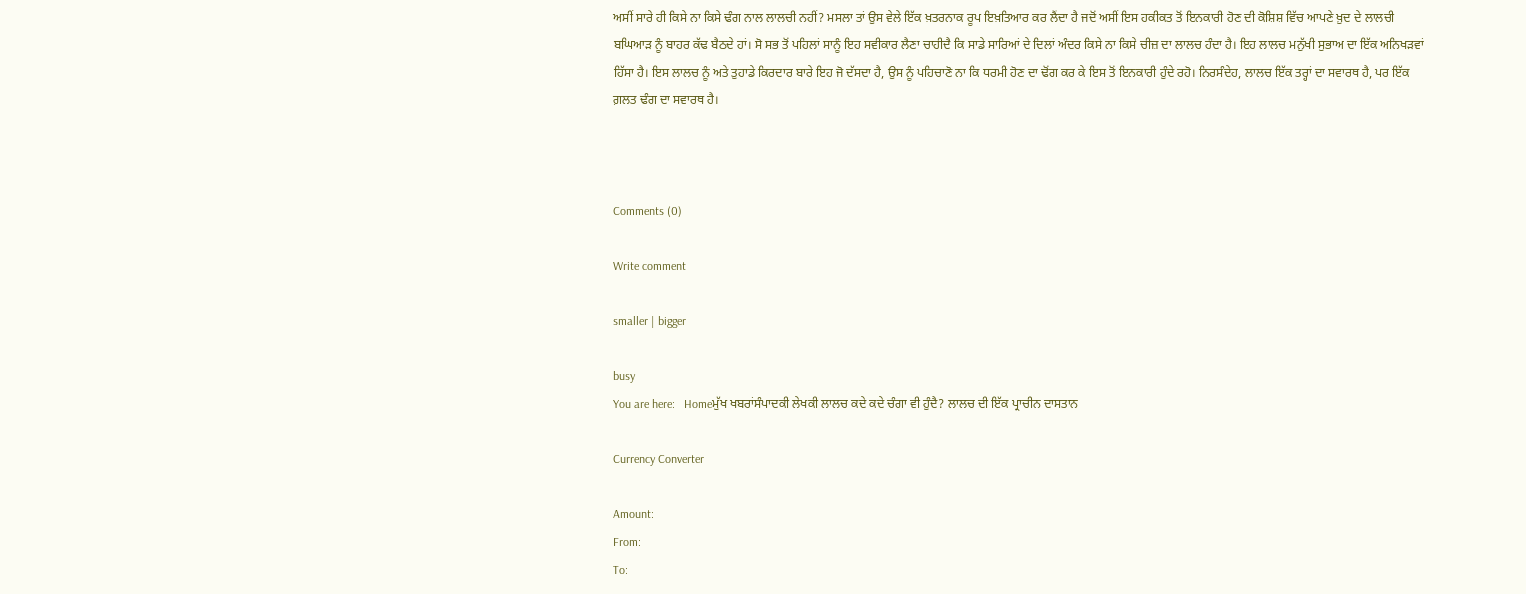ਅਸੀਂ ਸਾਰੇ ਹੀ ਕਿਸੇ ਨਾ ਕਿਸੇ ਢੰਗ ਨਾਲ ਲਾਲਚੀ ਨਹੀਂ? ਮਸਲਾ ਤਾਂ ਉਸ ਵੇਲੇ ਇੱਕ ਖ਼ਤਰਨਾਕ ਰੂਪ ਇਖ਼ਤਿਆਰ ਕਰ ਲੈਂਦਾ ਹੈ ਜਦੋਂ ਅਸੀਂ ਇਸ ਹਕੀਕਤ ਤੋਂ ਇਨਕਾਰੀ ਹੋਣ ਦੀ ਕੋਸ਼ਿਸ਼ ਵਿੱਚ ਆਪਣੇ ਖ਼ੁਦ ਦੇ ਲਾਲਚੀ ਬਘਿਆੜ ਨੂੰ ਬਾਹਰ ਕੱਢ ਬੈਠਦੇ ਹਾਂ। ਸੋ ਸਭ ਤੋਂ ਪਹਿਲਾਂ ਸਾਨੂੰ ਇਹ ਸਵੀਕਾਰ ਲੈਣਾ ਚਾਹੀਦੈ ਕਿ ਸਾਡੇ ਸਾਰਿਆਂ ਦੇ ਦਿਲਾਂ ਅੰਦਰ ਕਿਸੇ ਨਾ ਕਿਸੇ ਚੀਜ਼ ਦਾ ਲਾਲਚ ਹੰਦਾ ਹੈ। ਇਹ ਲਾਲਚ ਮਨੁੱਖੀ ਸੁਭਾਅ ਦਾ ਇੱਕ ਅਨਿਖੜਵਾਂ ਹਿੱਸਾ ਹੈ। ਇਸ ਲਾਲਚ ਨੂੰ ਅਤੇ ਤੁਹਾਡੇ ਕਿਰਦਾਰ ਬਾਰੇ ਇਹ ਜੋ ਦੱਸਦਾ ਹੈ, ਉਸ ਨੂੰ ਪਹਿਚਾਣੋ ਨਾ ਕਿ ਧਰਮੀ ਹੋਣ ਦਾ ਢੋਂਗ ਕਰ ਕੇ ਇਸ ਤੋਂ ਇਨਕਾਰੀ ਹੁੰਦੇ ਰਹੋ। ਨਿਰਸੰਦੇਹ, ਲਾਲਚ ਇੱਕ ਤਰ੍ਹਾਂ ਦਾ ਸਵਾਰਥ ਹੈ, ਪਰ ਇੱਕ ਗ਼ਲਤ ਢੰਗ ਦਾ ਸਵਾਰਥ ਹੈ।



Comments (0)

Write comment

smaller | bigger

busy
You are here:   Homeਮੁੱਖ ਖਬਰਾਂਸੰਪਾਦਕੀ ਲੇਖਕੀ ਲਾਲਚ ਕਦੇ ਕਦੇ ਚੰਗਾ ਵੀ ਹੁੰਦੈ? ਲਾਲਚ ਦੀ ਇੱਕ ਪ੍ਰਾਚੀਨ ਦਾਸਤਾਨ

Currency Converter

Amount:
From:
To: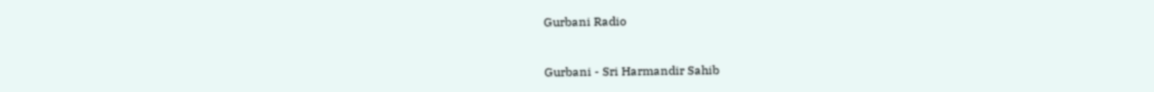Gurbani Radio


Gurbani - Sri Harmandir Sahib